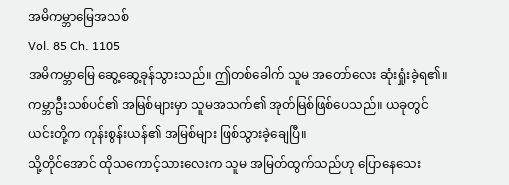အမိကမ္ဘာမြေအသစ်
Vol. 85 Ch. 1105
အမိကမ္ဘာမြေ ဆွေ့ဆွေ့ခုန်သွားသည်။ ဤတစ်ခေါက် သူမ အတော်လေး ဆုံးရှုံးခဲ့ရ၏။ ကမ္ဘာဦးသစ်ပင်၏ အမြစ်များမှာ သူမအသက်၏ အုတ်မြစ်ဖြစ်ပေသည်။ ယခုတွင် ယင်းတို့က ကုန်းစွန်းယန်၏ အမြစ်များ ဖြစ်သွားခဲ့ချေပြီ။
သို့တိုင်အောင် ထိုသကောင့်သားလေးက သူမ အမြတ်ထွက်သည်ဟု ပြောနေသေး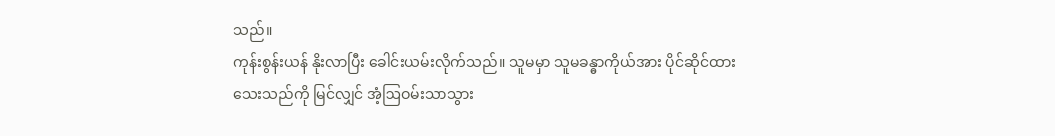သည်။
ကုန်းစွန်းယန် နိုးလာပြီး ခေါင်းယမ်းလိုက်သည်။ သူမမှာ သူမခန္ဓာကိုယ်အား ပိုင်ဆိုင်ထားသေးသည်ကို မြင်လျှင် အံ့ဩဝမ်းသာသွား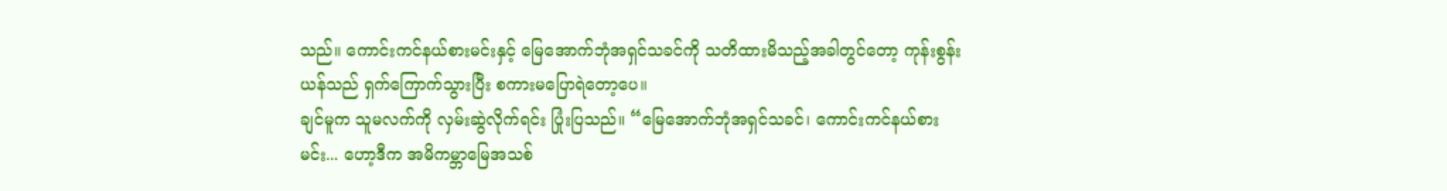သည်။ ကောင်းကင်နယ်စားမင်းနှင့် မြေအောက်ဘုံအရှင်သခင်ကို သတိထားမိသည့်အခါတွင်တော့ ကုန်းစွန်းယန်သည် ရှက်ကြောက်သွားပြီး စကားမပြောရဲတော့ပေ။
ချင်မူက သူမလက်ကို လှမ်းဆွဲလိုက်ရင်း ပြုံးပြသည်။ “မြေအောက်ဘုံအရှင်သခင်၊ ကောင်းကင်နယ်စားမင်း... ဟော့ဒီက အမိကမ္ဘာမြေအသစ်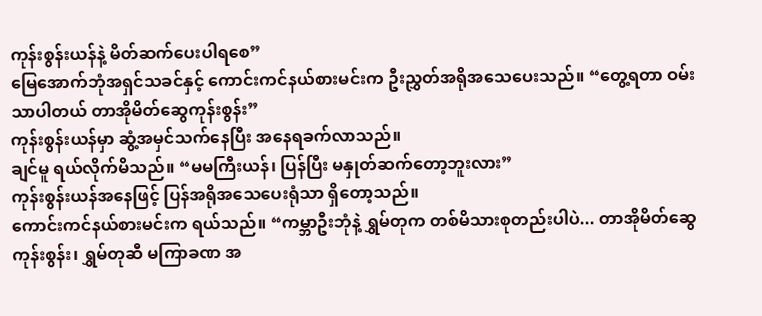ကုန်းစွန်းယန်နဲ့ မိတ်ဆက်ပေးပါရစေ”
မြေအောက်ဘုံအရှင်သခင်နှင့် ကောင်းကင်နယ်စားမင်းက ဦးညွှတ်အရိုအသေပေးသည်။ “တွေ့ရတာ ဝမ်းသာပါတယ် တာအိုမိတ်ဆွေကုန်းစွန်း”
ကုန်းစွန်းယန်မှာ ဆွံ့အမှင်သက်နေပြီး အနေရခက်လာသည်။
ချင်မူ ရယ်လိုက်မိသည်။ “မမကြီးယန်၊ ပြန်ပြီး မနှုတ်ဆက်တော့ဘူးလား”
ကုန်းစွန်းယန်အနေဖြင့် ပြန်အရိုအသေပေးရုံသာ ရှိတော့သည်။
ကောင်းကင်နယ်စားမင်းက ရယ်သည်။ “ကမ္ဘာဦးဘုံနဲ့ ရွှမ်တုက တစ်မိသားစုတည်းပါပဲ... တာအိုမိတ်ဆွေကုန်းစွန်း၊ ရွှမ်တုဆီ မကြာခဏ အ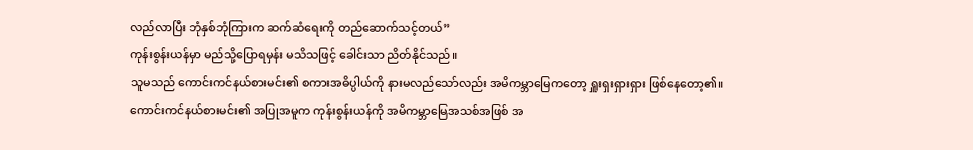လည်လာပြီး ဘုံနှစ်ဘုံကြားက ဆက်ဆံရေးကို တည်ဆောက်သင့်တယ်”
ကုန်းစွန်းယန်မှာ မည်သို့ပြောရမှန်း မသိသဖြင့် ခေါင်းသာ ညိတ်နိုင်သည်။
သူမသည် ကောင်းကင်နယ်စားမင်း၏ စကားအဓိပ္ပါယ်ကို နားမလည်သော်လည်း အမိကမ္ဘာမြေကတော့ ရှူးရှးရှားရှား ဖြစ်နေတော့၏။
ကောင်းကင်နယ်စားမင်း၏ အပြုအမူက ကုန်းစွန်းယန်ကို အမိကမ္ဘာမြေအသစ်အဖြစ် အ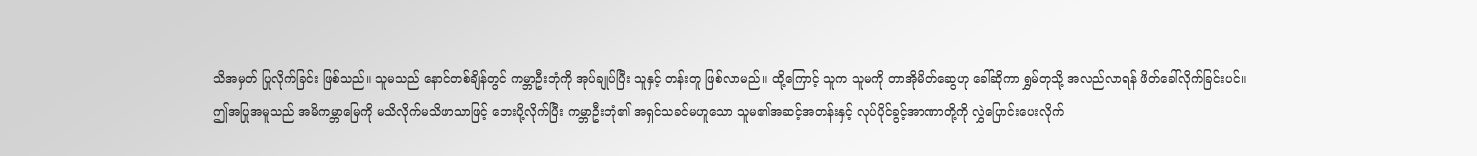သိအမှတ် ပြုလိုက်ခြင်း ဖြစ်သည်။ သူမသည် နောင်တစ်ချိန်တွင် ကမ္ဘာဦးဘုံကို အုပ်ချုပ်ပြီး သူနှင့် တန်းတူ ဖြစ်လာမည်။ ထို့ကြောင့် သူက သူမကို တာအိုမိတ်ဆွေဟု ခေါ်ဆိုကာ ရွှမ်တုသို့ အလည်လာရန် ဖိတ်ခေါ်လိုက်ခြင်းပင်။
ဤအပြုအမူသည် အမိကမ္ဘာမြေကို မသိလိုက်မသိဖာသာဖြင့် ဘေးပို့လိုက်ပြီး ကမ္ဘာဦးဘုံ၏ အရှင်သခင်မဟူသော သူမ၏အဆင့်အတန်းနှင့် လုပ်ပိုင်ခွင့်အာဏာတို့ကို လွှဲပြောင်းပေးလိုက်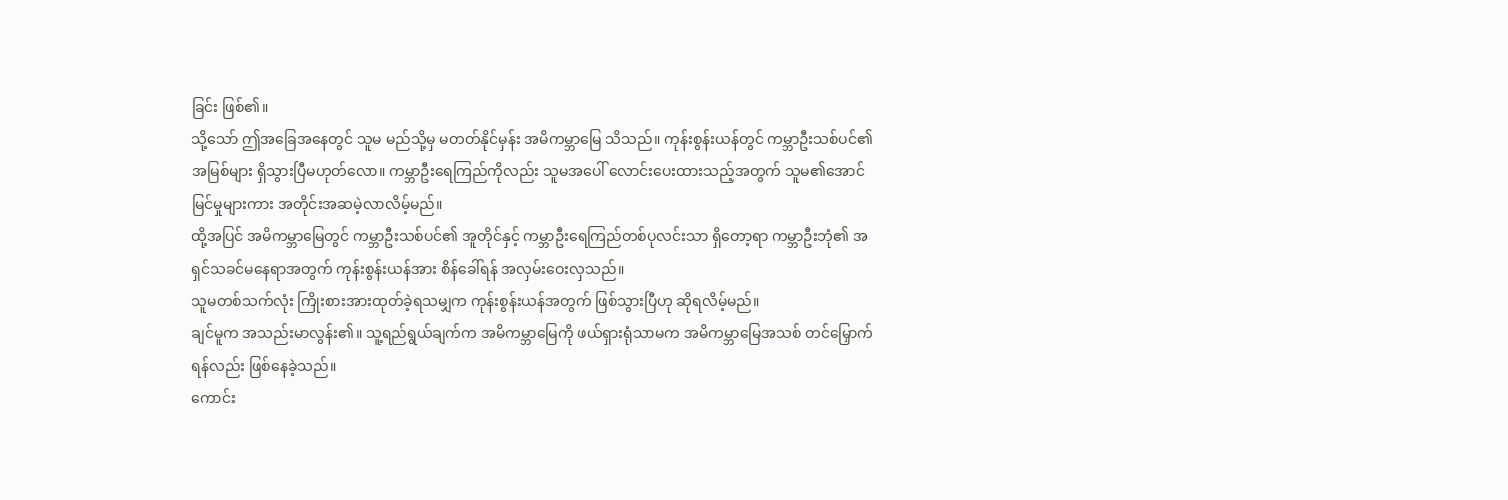ခြင်း ဖြစ်၏။
သို့သော် ဤအခြေအနေတွင် သူမ မည်သို့မှ မတတ်နိုင်မှန်း အမိကမ္ဘာမြေ သိသည်။ ကုန်းစွန်းယန်တွင် ကမ္ဘာဦးသစ်ပင်၏ အမြစ်များ ရှိသွားပြီမဟုတ်လော။ ကမ္ဘာဦးရေကြည်ကိုလည်း သူမအပေါ် လောင်းပေးထားသည့်အတွက် သူမ၏အောင်မြင်မှုများကား အတိုင်းအဆမဲ့လာလိမ့်မည်။
ထို့အပြင် အမိကမ္ဘာမြေတွင် ကမ္ဘာဦးသစ်ပင်၏ အူတိုင်နှင့် ကမ္ဘာဦးရေကြည်တစ်ပုလင်းသာ ရှိတော့ရာ ကမ္ဘာဦးဘုံ၏ အရှင်သခင်မနေရာအတွက် ကုန်းစွန်းယန်အား စိန်ခေါ်ရန် အလှမ်းဝေးလှသည်။
သူမတစ်သက်လုံး ကြိုးစားအားထုတ်ခဲ့ရသမျှက ကုန်းစွန်းယန်အတွက် ဖြစ်သွားပြီဟု ဆိုရလိမ့်မည်။
ချင်မူက အသည်းမာလွန်း၏။ သူ့ရည်ရွယ်ချက်က အမိကမ္ဘာမြေကို ဖယ်ရှားရုံသာမက အမိကမ္ဘာမြေအသစ် တင်မြှောက်ရန်လည်း ဖြစ်နေခဲ့သည်။
ကောင်း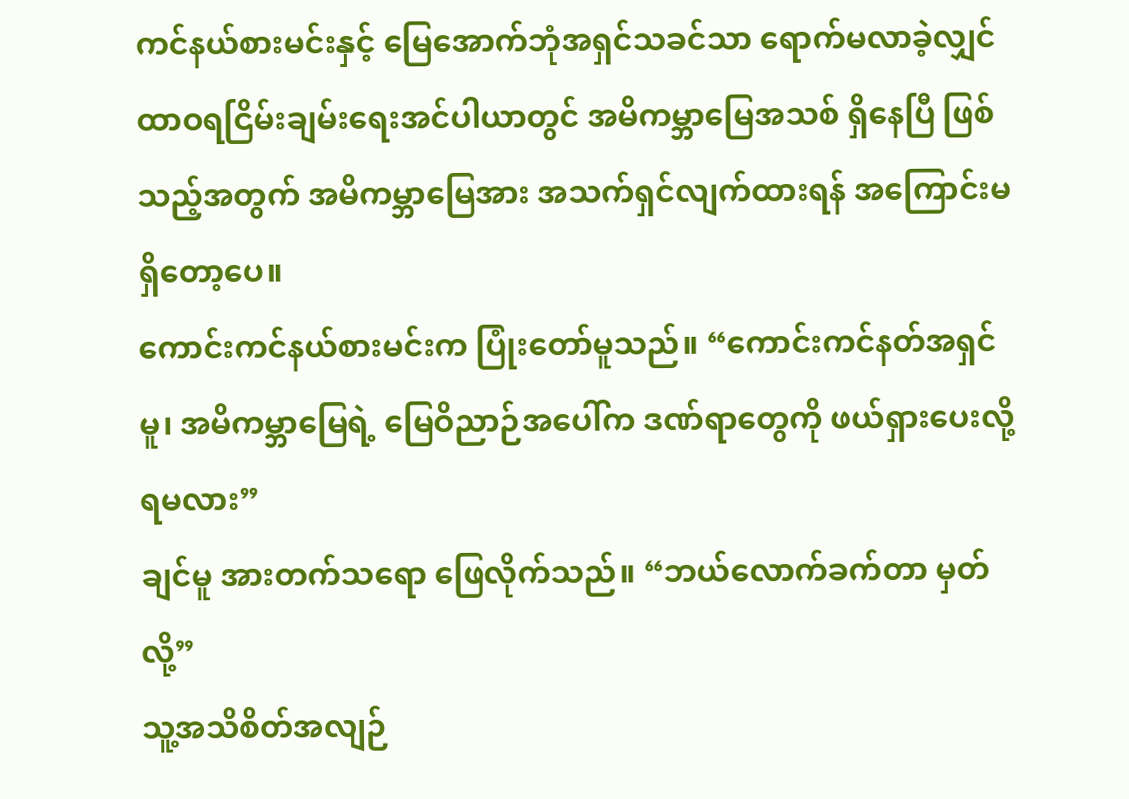ကင်နယ်စားမင်းနှင့် မြေအောက်ဘုံအရှင်သခင်သာ ရောက်မလာခဲ့လျှင် ထာဝရငြိမ်းချမ်းရေးအင်ပါယာတွင် အမိကမ္ဘာမြေအသစ် ရှိနေပြီ ဖြစ်သည့်အတွက် အမိကမ္ဘာမြေအား အသက်ရှင်လျက်ထားရန် အကြောင်းမရှိတော့ပေ။
ကောင်းကင်နယ်စားမင်းက ပြုံးတော်မူသည်။ “ကောင်းကင်နတ်အရှင်မူ၊ အမိကမ္ဘာမြေရဲ့ မြေဝိညာဉ်အပေါ်က ဒဏ်ရာတွေကို ဖယ်ရှားပေးလို့ရမလား”
ချင်မူ အားတက်သရော ဖြေလိုက်သည်။ “ဘယ်လောက်ခက်တာ မှတ်လို့”
သူ့အသိစိတ်အလျဉ်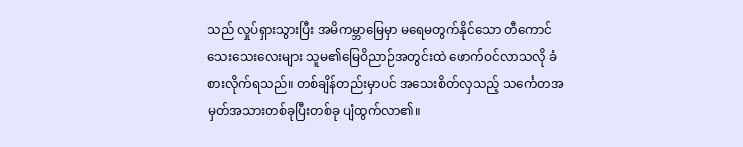သည် လှုပ်ရှားသွားပြီး အမိကမ္ဘာမြေမှာ မရေမတွက်နိုင်သော တီကောင်သေးသေးလေးများ သူမ၏မြေဝိညာဉ်အတွင်းထဲ ဖောက်ဝင်လာသလို ခံစားလိုက်ရသည်။ တစ်ချိန်တည်းမှာပင် အသေးစိတ်လှသည့် သင်္ကေတအမှတ်အသားတစ်ခုပြီးတစ်ခု ပျံထွက်လာ၏။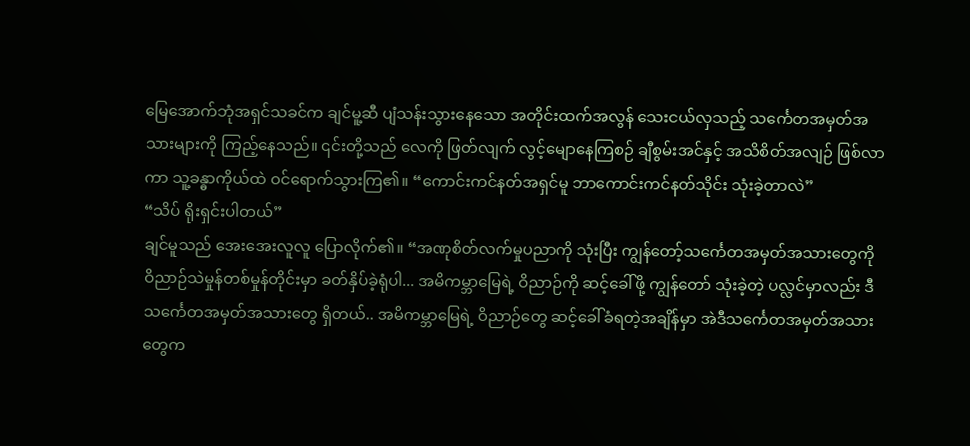မြေအောက်ဘုံအရှင်သခင်က ချင်မူ့ဆီ ပျံသန်းသွားနေသော အတိုင်းထက်အလွန် သေးငယ်လှသည့် သင်္ကေတအမှတ်အသားများကို ကြည့်နေသည်။ ၎င်းတို့သည် လေကို ဖြတ်လျက် လွင့်မျောနေကြစဉ် ချီစွမ်းအင်နှင့် အသိစိတ်အလျဉ် ဖြစ်လာကာ သူ့ခန္ဓာကိုယ်ထဲ ဝင်ရောက်သွားကြ၏။ “ကောင်းကင်နတ်အရှင်မူ ဘာကောင်းကင်နတ်သိုင်း သုံးခဲ့တာလဲ”
“သိပ် ရိုးရှင်းပါတယ်”
ချင်မူသည် အေးအေးလူလူ ပြောလိုက်၏။ “အဏုစိတ်လက်မှုပညာကို သုံးပြီး ကျွန်တော့်သင်္ကေတအမှတ်အသားတွေကို ဝိညာဉ်သဲမှုန်တစ်မှုန်တိုင်းမှာ ခတ်နှိပ်ခဲ့ရုံပါ... အမိကမ္ဘာမြေရဲ့ ဝိညာဉ်ကို ဆင့်ခေါ်ဖို့ ကျွန်တော် သုံးခဲ့တဲ့ ပလ္လင်မှာလည်း ဒီသင်္ကေတအမှတ်အသားတွေ ရှိတယ်.. အမိကမ္ဘာမြေရဲ့ ဝိညာဉ်တွေ ဆင့်ခေါ်ခံရတဲ့အချိန်မှာ အဲဒီသင်္ကေတအမှတ်အသားတွေက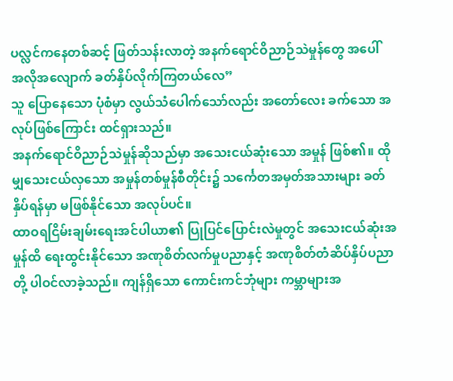ပလ္လင်ကနေတစ်ဆင့် ဖြတ်သန်းလာတဲ့ အနက်ရောင်ဝိညာဉ်သဲမှုန်တွေ အပေါ် အလိုအလျောက် ခတ်နှိပ်လိုက်ကြတယ်လေ”
သူ ပြောနေသော ပုံစံမှာ လွယ်သံပေါက်သော်လည်း အတော်လေး ခက်သော အလုပ်ဖြစ်ကြောင်း ထင်ရှားသည်။
အနက်ရောင်ဝိညာဉ်သဲမှုန်ဆိုသည်မှာ အသေးငယ်ဆုံးသော အမှုန် ဖြစ်၏။ ထိုမျှသေးငယ်လှသော အမှုန်တစ်မှုန်စီတိုင်း၌ သင်္ကေတအမှတ်အသားများ ခတ်နှိပ်ရန်မှာ မဖြစ်နိုင်သော အလုပ်ပင်။
ထာဝရငြိမ်းချမ်းရေးအင်ပါယာ၏ ပြုပြင်ပြောင်းလဲမှုတွင် အသေးငယ်ဆုံးအမှုန်ထိ ရေးထွင်းနိုင်သော အဏုစိတ်လက်မှုပညာနှင့် အဏုစိတ်တံဆိပ်နှိပ်ပညာတို့ ပါဝင်လာခဲ့သည်။ ကျန်ရှိသော ကောင်းကင်ဘုံများ ကမ္ဘာများအ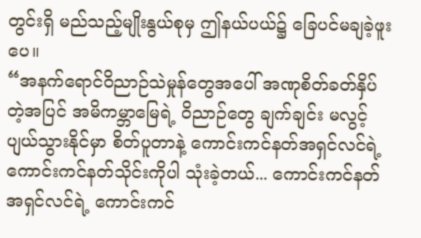တွင်းရှိ မည်သည့်မျိုးနွယ်စုမှ ဤနယ်ပယ်၌ ခြေပင်မချခဲ့ဖူးပေ။
“အနက်ရောင်ဝိညာဉ်သဲမှုန်တွေအပေါ် အဏုစိတ်ခတ်နှိပ်တဲ့အပြင် အမိကမ္ဘာမြေရဲ့ ဝိညာဉ်တွေ ချက်ချင်း မလွင့်ပျယ်သွားနိုင်မှာ စိတ်ပူတာနဲ့ ကောင်းကင်နတ်အရှင်လင်ရဲ့ ကောင်းကင်နတ်သိုင်းကိုပါ သုံးခဲ့တယ်... ကောင်းကင်နတ်အရှင်လင်ရဲ့ ကောင်းကင်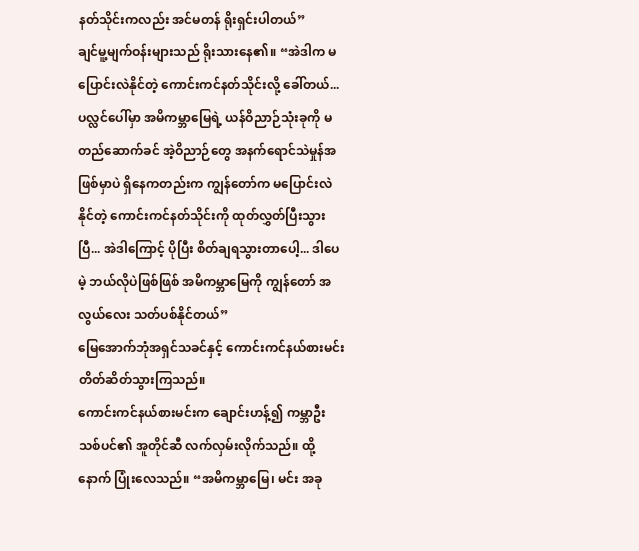နတ်သိုင်းကလည်း အင်မတန် ရိုးရှင်းပါတယ်”
ချင်မူ့မျက်ဝန်းများသည် ရိုးသားနေ၏။ “အဲဒါက မပြောင်းလဲနိုင်တဲ့ ကောင်းကင်နတ်သိုင်းလို့ ခေါ်တယ်... ပလ္လင်ပေါ်မှာ အမိကမ္ဘာမြေရဲ့ ယန်ဝိညာဉ်သုံးခုကို မတည်ဆောက်ခင် အဲ့ဝိညာဉ်တွေ အနက်ရောင်သဲမှုန်အဖြစ်မှာပဲ ရှိနေကတည်းက ကျွန်တော်က မပြောင်းလဲနိုင်တဲ့ ကောင်းကင်နတ်သိုင်းကို ထုတ်လွှတ်ပြီးသွားပြီ... အဲဒါကြောင့် ပိုပြီး စိတ်ချရသွားတာပေါ့... ဒါပေမဲ့ ဘယ်လိုပဲဖြစ်ဖြစ် အမိကမ္ဘာမြေကို ကျွန်တော် အလွယ်လေး သတ်ပစ်နိုင်တယ်”
မြေအောက်ဘုံအရှင်သခင်နှင့် ကောင်းကင်နယ်စားမင်း တိတ်ဆိတ်သွားကြသည်။
ကောင်းကင်နယ်စားမင်းက ချောင်းဟန့်၍ ကမ္ဘာဦးသစ်ပင်၏ အူတိုင်ဆီ လက်လှမ်းလိုက်သည်။ ထို့နောက် ပြုံးလေသည်။ “အမိကမ္ဘာမြေ၊ မင်း အခု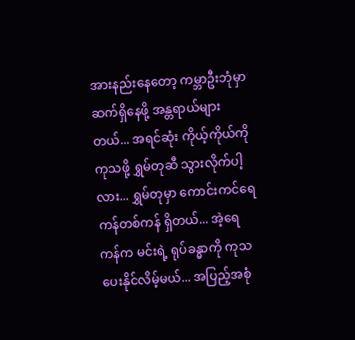အားနည်းနေတော့ ကမ္ဘာဦးဘုံမှာ ဆက်ရှိနေဖို့ အန္တရာယ်များတယ်... အရင်ဆုံး ကိုယ့်ကိုယ်ကို ကုသဖို့ ရွှမ်တုဆီ သွားလိုက်ပါ့လား... ရွှမ်တုမှာ ကောင်းကင်ရေကန်တစ်ကန် ရှိတယ်... အဲ့ရေကန်က မင်းရဲ့ ရုပ်ခန္ဓာကို ကုသပေးနိုင်လိမ့်မယ်... အပြည့်အစုံ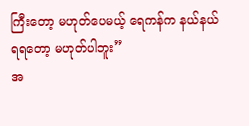ကြီးတော့ မဟုတ်ပေမယ့် ရေကန်က နယ်နယ်ရရတော့ မဟုတ်ပါဘူး”
အ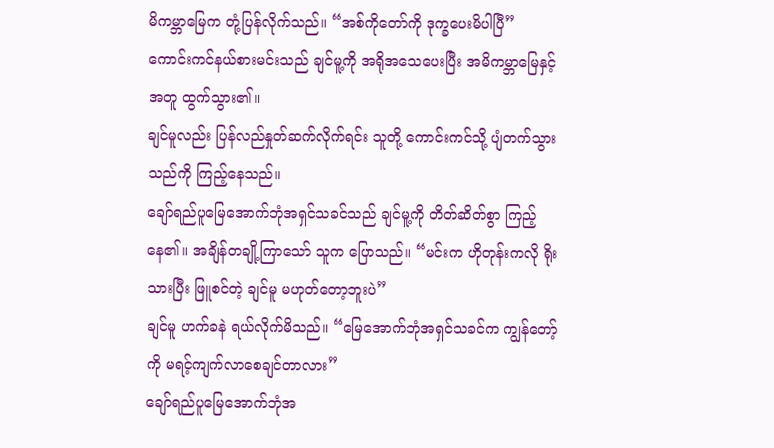မိကမ္ဘာမြေက တုံ့ပြန်လိုက်သည်။ “အစ်ကိုတော်ကို ဒုက္ခပေးမိပါပြီ”
ကောင်းကင်နယ်စားမင်းသည် ချင်မူ့ကို အရိုအသေပေးပြီး အမိကမ္ဘာမြေနှင့်အတူ ထွက်သွား၏။
ချင်မူလည်း ပြန်လည်နှုတ်ဆက်လိုက်ရင်း သူတို့ ကောင်းကင်သို့ ပျံတက်သွားသည်ကို ကြည့်နေသည်။
ချော်ရည်ပူမြေအောက်ဘုံအရှင်သခင်သည် ချင်မူ့ကို တိတ်ဆိတ်စွာ ကြည့်နေ၏။ အချိန်တချို့ကြာသော် သူက ပြောသည်။ “မင်းက ဟိုတုန်းကလို ရိုးသားပြီး ဖြူစင်တဲ့ ချင်မူ မဟုတ်တော့ဘူးပဲ”
ချင်မူ ဟက်ခနဲ ရယ်လိုက်မိသည်။ “မြေအောက်ဘုံအရှင်သခင်က ကျွန်တော့်ကို မရင့်ကျက်လာစေချင်တာလား”
ချော်ရည်ပူမြေအောက်ဘုံအ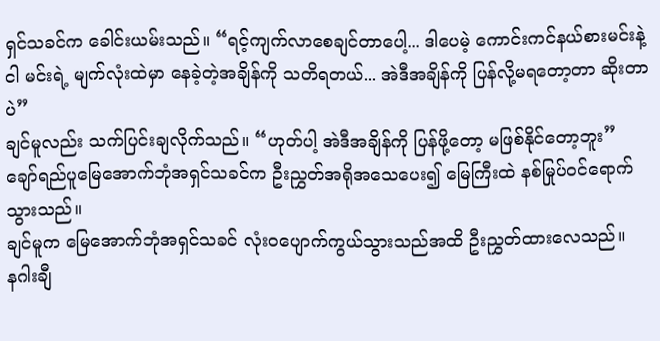ရှင်သခင်က ခေါင်းယမ်းသည်။ “ရင့်ကျက်လာစေချင်တာပေါ့... ဒါပေမဲ့ ကောင်းကင်နယ်စားမင်းနဲ့ ငါ မင်းရဲ့ မျက်လုံးထဲမှာ နေခဲ့တဲ့အချိန်ကို သတိရတယ်... အဲဒီအချိန်ကို ပြန်လို့မရတော့တာ ဆိုးတာပဲ”
ချင်မူလည်း သက်ပြင်းချလိုက်သည်။ “ဟုတ်ပါ့ အဲဒီအချိန်ကို ပြန်ဖို့တော့ မဖြစ်နိုင်တော့ဘူး”
ချော်ရည်ပူမြေအောက်ဘုံအရှင်သခင်က ဦးညွှတ်အရိုအသေပေး၍ မြေကြီးထဲ နစ်မြုပ်၀င်ရောက်သွားသည်။
ချင်မူက မြေအောက်ဘုံအရှင်သခင် လုံး၀ပျောက်ကွယ်သွားသည်အထိ ဦးညွှတ်ထားလေသည်။
နဂါးချီ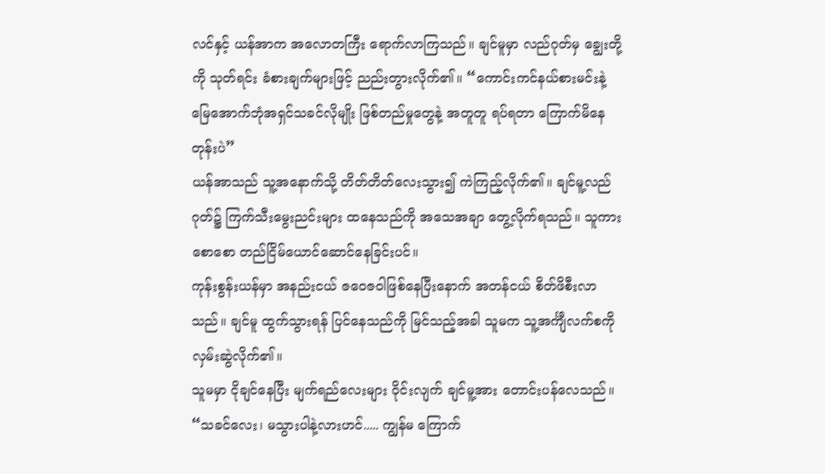လင်နှင့် ယန်အာက အလောတကြီး ရောက်လာကြသည်။ ချင်မူမှာ လည်ဂုတ်မှ ချွေးတို့ကို သုတ်ရင်း ခံစားချက်များဖြင့် ညည်းတွားလိုက်၏။ “ကောင်းကင်နယ်စားမင်းနဲ့ မြေအောက်ဘုံအရှင်သခင်လိုမျိုး ဖြစ်တည်မှုတွေနဲ့ အတူတူ ရပ်ရတာ ကြောက်မိနေတုန်းပဲ”
ယန်အာသည် သူ့အနောက်သို့ တိတ်တိတ်လေးသွား၍ ကဲကြည့်လိုက်၏။ ချင်မူ့လည်ဂုတ်၌ ကြက်သီးမွေးညင်းများ ထနေသည်ကို အသေအချာ တွေ့လိုက်ရသည်။ သူကား စောစော တည်ငြိမ်ယောင်ဆောင်နေခြင်းပင်။
ကုန်းစွန်းယန်မှာ အနည်းငယ် ဇဝေဇဝါဖြစ်နေပြီးနောက် အတန်ငယ် စိတ်ဖိစီးလာသည်။ ချင်မူ ထွက်သွားရန် ပြင်နေသည်ကို မြင်သည့်အခါ သူမက သူ့အင်္ကျီလက်စကို လှမ်းဆွဲလိုက်၏။
သူမမှာ ငိုချင်နေပြီး မျက်ရည်လေးများ ဝိုင်းလျက် ချင်မူ့အား တောင်းပန်လေသည်။ “သခင်လေး၊ မသွားပါနဲ့လားဟင်..... ကျွန်မ ကြောက်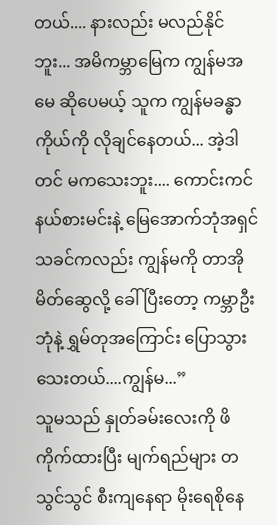တယ်.... နားလည်း မလည်နိုင်ဘူး... အမိကမ္ဘာမြေက ကျွန်မအမေ ဆိုပေမယ့် သူက ကျွန်မခန္ဓာကိုယ်ကို လိုချင်နေတယ်... အဲ့ဒါတင် မကသေးဘူး.... ကောင်းကင်နယ်စားမင်းနဲ့ မြေအောက်ဘုံအရှင်သခင်ကလည်း ကျွန်မကို တာအိုမိတ်ဆွေလို့ ခေါ်ပြီးတော့ ကမ္ဘာဦးဘုံနဲ့ ရွှမ်တုအကြောင်း ပြောသွားသေးတယ်....ကျွန်မ...”
သူမသည် နှုတ်ခမ်းလေးကို ဖိကိုက်ထားပြီး မျက်ရည်များ တသွင်သွင် စီးကျနေရာ မိုးရေစိုနေ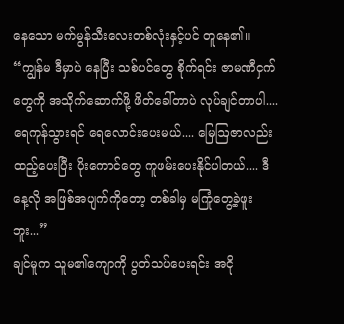နေသော မက်မွန်သီးလေးတစ်လုံးနှင့်ပင် တူနေ၏။ “ကျွန်မ ဒီမှာပဲ နေပြီး သစ်ပင်တွေ စိုက်ရင်း ဇာမဏီငှက်တွေကို အသိုက်ဆောက်ဖို့ ဖိတ်ခေါ်တာပဲ လုပ်ချင်တာပါ.... ရေကုန်သွားရင် ရေလောင်းပေးမယ်.... မြေဩဇာလည်း ထည့်ပေးပြီး ပိုးကောင်တွေ ကူဖမ်းပေးနိုင်ပါတယ်.... ဒီနေ့လို အဖြစ်အပျက်ကိုတော့ တစ်ခါမှ မကြုံတွေ့ခဲ့ဖူးဘူး...”
ချင်မူက သူမ၏ကျောကို ပွတ်သပ်ပေးရင်း အငို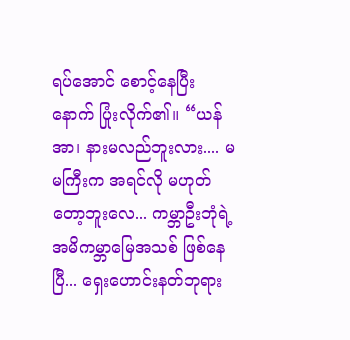ရပ်အောင် စောင့်နေပြီးနောက် ပြုံးလိုက်၏။ “ယန်အာ၊ နားမလည်ဘူးလား.... မမကြီးက အရင်လို မဟုတ်တော့ဘူးလေ... ကမ္ဘာဦးဘုံရဲ့ အမိကမ္ဘာမြေအသစ် ဖြစ်နေပြီ... ရှေးဟောင်းနတ်ဘုရား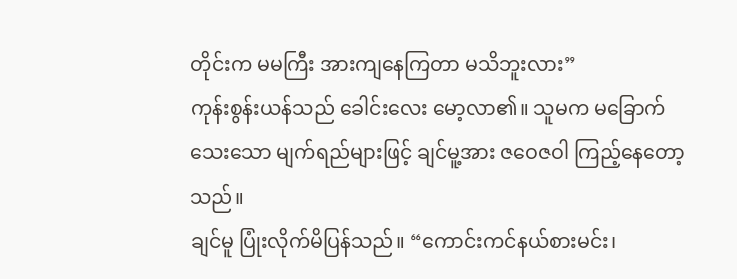တိုင်းက မမကြီး အားကျနေကြတာ မသိဘူးလား”
ကုန်းစွန်းယန်သည် ခေါင်းလေး မော့လာ၏။ သူမက မခြောက်သေးသော မျက်ရည်များဖြင့် ချင်မူ့အား ဇဝေဇဝါ ကြည့်နေတော့သည်။
ချင်မူ ပြုံးလိုက်မိပြန်သည်။ “ကောင်းကင်နယ်စားမင်း၊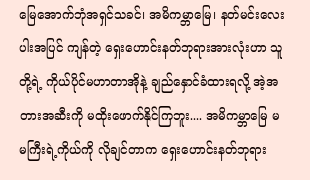မြေအောက်ဘုံအရှင်သခင်၊ အမိကမ္ဘာမြေ၊ နတ်မင်းလေးပါးအပြင် ကျန်တဲ့ ရှေးဟောင်းနတ်ဘုရားအားလုံးဟာ သူတို့ရဲ့ ကိုယ်ပိုင်မဟာတာအိုနဲ့ ချည်နှောင်ခံထားရလို့ အဲ့အတားအဆီးကို မထိုးဖောက်နိုင်ကြဘူး.... အမိကမ္ဘာမြေ မမကြီးရဲ့ကိုယ်ကို လိုချင်တာက ရှေးဟောင်းနတ်ဘုရား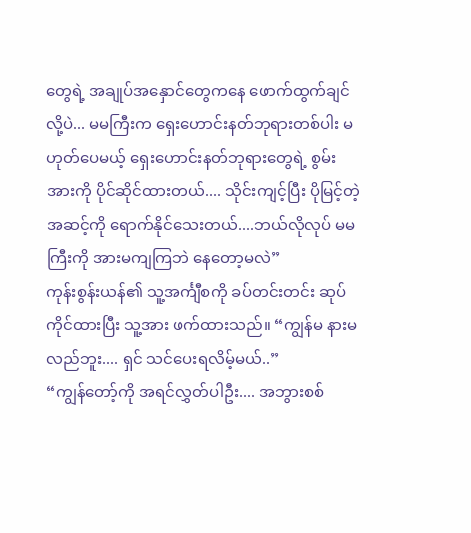တွေရဲ့ အချုပ်အနှောင်တွေကနေ ဖောက်ထွက်ချင်လို့ပဲ... မမကြီးက ရှေးဟောင်းနတ်ဘုရားတစ်ပါး မဟုတ်ပေမယ့် ရှေးဟောင်းနတ်ဘုရားတွေရဲ့ စွမ်းအားကို ပိုင်ဆိုင်ထားတယ်.... သိုင်းကျင့်ပြီး ပိုမြင့်တဲ့ အဆင့်ကို ရောက်နိုင်သေးတယ်....ဘယ်လိုလုပ် မမကြီးကို အားမကျကြဘဲ နေတော့မလဲ”
ကုန်းစွန်းယန်၏ သူ့အင်္ကျီစကို ခပ်တင်းတင်း ဆုပ်ကိုင်ထားပြီး သူ့အား ဖက်ထားသည်။ “ကျွန်မ နားမလည်ဘူး.... ရှင် သင်ပေးရလိမ့်မယ်..”
“ကျွန်တော့်ကို အရင်လွှတ်ပါဦး.... အဘွားစစ်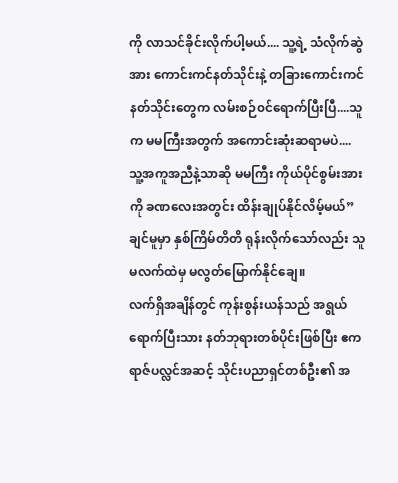ကို လာသင်ခိုင်းလိုက်ပါ့မယ်.... သူ့ရဲ့ သံလိုက်ဆွဲအား ကောင်းကင်နတ်သိုင်းနဲ့ တခြားကောင်းကင်နတ်သိုင်းတွေက လမ်းစဉ်၀င်ရောက်ပြီးပြီ....သူက မမကြီးအတွက် အကောင်းဆုံးဆရာမပဲ.... သူ့အကူအညီနဲ့သာဆို မမကြီး ကိုယ်ပိုင်စွမ်းအားကို ခဏလေးအတွင်း ထိန်းချုပ်နိုင်လိမ့်မယ်”
ချင်မူမှာ နှစ်ကြိမ်တိတိ ရုန်းလိုက်သော်လည်း သူမလက်ထဲမှ မလွတ်မြောက်နိုင်ချေ။
လက်ရှိအချိန်တွင် ကုန်းစွန်းယန်သည် အရွယ်ရောက်ပြီးသား နတ်ဘုရားတစ်ပိုင်းဖြစ်ပြီး ဧကရာဇ်ပလ္လင်အဆင့် သိုင်းပညာရှင်တစ်ဦး၏ အ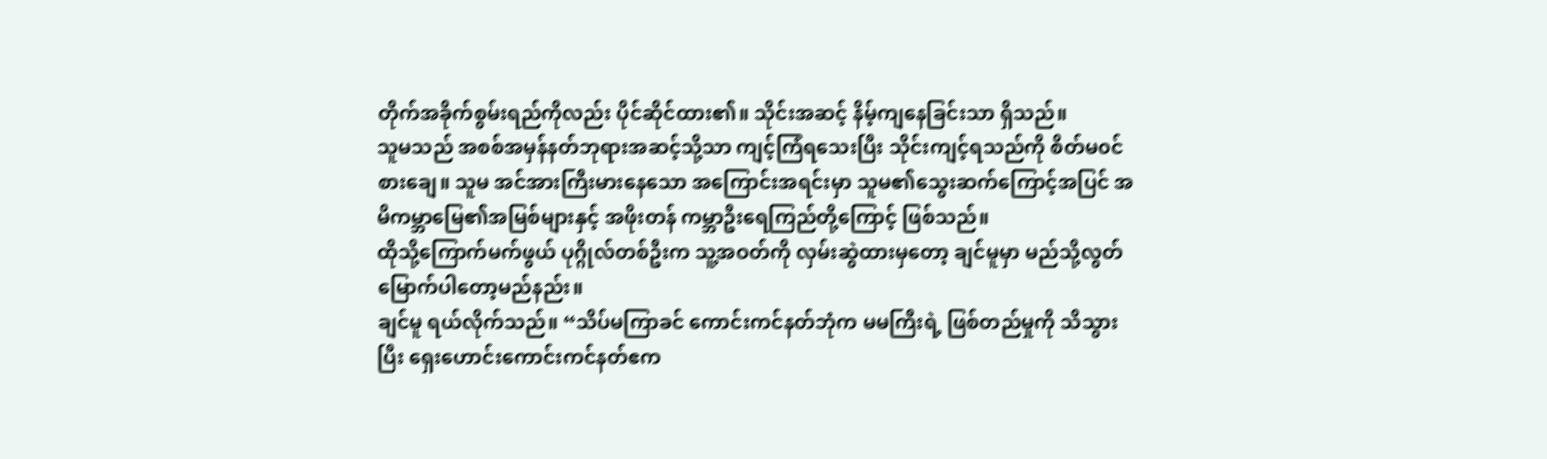တိုက်အခိုက်စွမ်းရည်ကိုလည်း ပိုင်ဆိုင်ထား၏။ သိုင်းအဆင့် နိမ့်ကျနေခြင်းသာ ရှိသည်။
သူမသည် အစစ်အမှန်နတ်ဘုရားအဆင့်သို့သာ ကျင့်ကြံရသေးပြီး သိုင်းကျင့်ရသည်ကို စိတ်မ၀င်စားချေ။ သူမ အင်အားကြီးမားနေသော အကြောင်းအရင်းမှာ သူမ၏သွေးဆက်ကြောင့်အပြင် အမိကမ္ဘာမြေ၏အမြစ်များနှင့် အဖိုးတန် ကမ္ဘာဦးရေကြည်တို့ကြောင့် ဖြစ်သည်။
ထိုသို့ကြောက်မက်ဖွယ် ပုဂ္ဂိုလ်တစ်ဦးက သူ့အဝတ်ကို လှမ်းဆွဲထားမှတော့ ချင်မူမှာ မည်သို့လွတ်မြောက်ပါတော့မည်နည်း။
ချင်မူ ရယ်လိုက်သည်။ “သိပ်မကြာခင် ကောင်းကင်နတ်ဘုံက မမကြီးရဲ့ ဖြစ်တည်မှုကို သိသွားပြီး ရှေးဟောင်းကောင်းကင်နတ်ဧက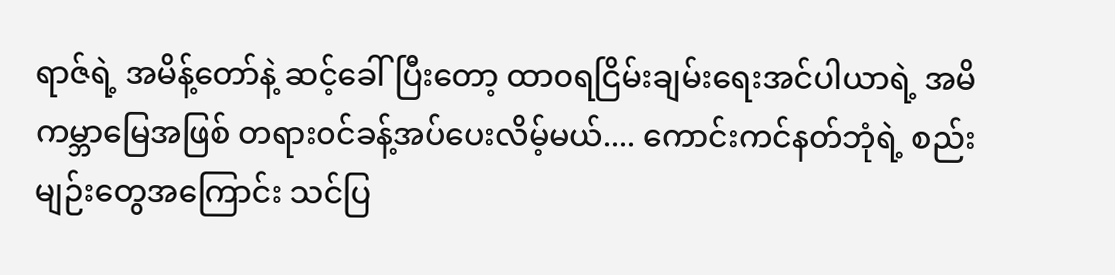ရာဇ်ရဲ့ အမိန့်တော်နဲ့ ဆင့်ခေါ်ပြီးတော့ ထာ၀ရငြိမ်းချမ်းရေးအင်ပါယာရဲ့ အမိကမ္ဘာမြေအဖြစ် တရား၀င်ခန့်အပ်ပေးလိမ့်မယ်.... ကောင်းကင်နတ်ဘုံရဲ့ စည်းမျဉ်းတွေအကြောင်း သင်ပြ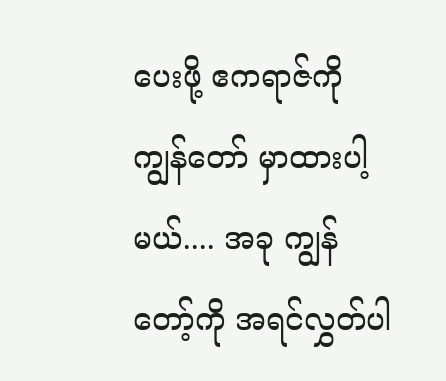ပေးဖို့ ဧကရာဇ်ကို ကျွန်တော် မှာထားပါ့မယ်.... အခု ကျွန်တော့်ကို အရင်လွှတ်ပါ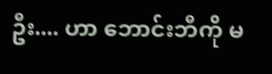ဦး.... ဟာ ဘောင်းဘီကို မ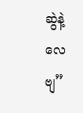ဆွဲနဲ့လေဗျ”